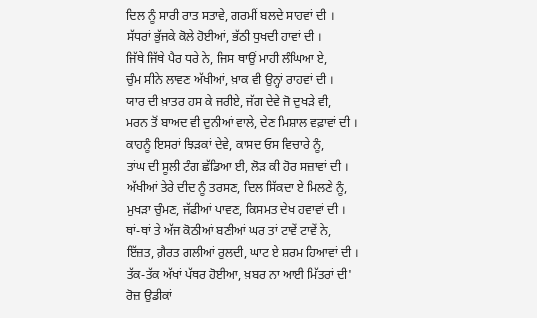ਦਿਲ ਨੂੰ ਸਾਰੀ ਰਾਤ ਸਤਾਵੇ, ਗਰਮੀਂ ਬਲਦੇ ਸਾਹਵਾਂ ਦੀ ।
ਸੱਧਰਾਂ ਭੁੱਜਕੇ ਕੋਲੇ ਹੋਈਆਂ, ਭੱਠੀ ਧੁਖਦੀ ਹਾਵਾਂ ਦੀ ।
ਜਿੱਥੇ ਜਿੱਥੇ ਪੈਰ ਧਰੇ ਨੇ, ਜਿਸ ਥਾਉਂ ਮਾਹੀ ਲੰਘਿਆ ਏ,
ਚੁੰਮ ਸੀਨੇ ਲਾਵਣ ਅੱਖੀਆਂ, ਖ਼ਾਕ ਵੀ ਉਨ੍ਹਾਂ ਰਾਹਵਾਂ ਦੀ ।
ਯਾਰ ਦੀ ਖ਼ਾਤਰ ਹਸ ਕੇ ਜਰੀਏ, ਜੱਗ ਦੇਵੇ ਜੋ ਦੁਖੜੇ ਵੀ,
ਮਰਨ ਤੋਂ ਬਾਅਦ ਵੀ ਦੁਨੀਆਂ ਵਾਲੇ, ਦੇਣ ਮਿਸ਼ਾਲ ਵਫ਼ਾਵਾਂ ਦੀ ।
ਕਾਹਨੂੰ ਇਸਰਾਂ ਝਿੜਕਾਂ ਦੇਵੇ, ਕਾਸਦ ਓਸ ਵਿਚਾਰੇ ਨੂੰ,
ਤਾਂਘ ਦੀ ਸੂਲੀ ਟੰਗ ਛੱਡਿਆ ਈ, ਲੋੜ ਕੀ ਹੋਰ ਸਜ਼ਾਵਾਂ ਦੀ ।
ਅੱਖੀਆਂ ਤੇਰੇ ਦੀਦ ਨੂੰ ਤਰਸਣ, ਦਿਲ ਸਿੱਕਦਾ ਏ ਮਿਲਣੇ ਨੂੰ,
ਮੁਖੜਾ ਚੁੰਮਣ, ਜੱਫੀਆਂ ਪਾਵਣ, ਕਿਸਮਤ ਦੇਖ ਹਵਾਵਾਂ ਦੀ ।
ਥਾਂ-ਥਾਂ ਤੇ ਅੱਜ ਕੋਠੀਆਂ ਬਣੀਆਂ ਘਰ ਤਾਂ ਟਾਵੇਂ ਟਾਵੇਂ ਨੇ,
ਇੱਜ਼ਤ, ਗ਼ੈਰਤ ਗਲੀਆਂ ਰੁਲਦੀ, ਘਾਟ ਏ ਸ਼ਰਮ ਹਿਆਵਾਂ ਦੀ ।
ਤੱਕ-ਤੱਕ ਅੱਖਾਂ ਪੱਥਰ ਹੋਈਆ, ਖ਼ਬਰ ਨਾ ਆਈ ਮਿੱਤਰਾਂ ਦੀ'
ਰੋਜ਼ ਉਡੀਕਾਂ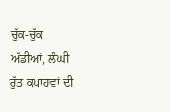ਚੁੱਕ-ਚੁੱਕ ਅੱਡੀਆਂ, ਲੰਘੀ ਰੁੱਤ ਕਪਾਹਵਾਂ ਦੀ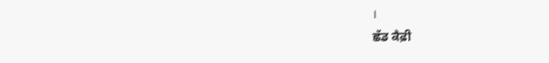।
ਛੱਡ ਕੈਫ਼ੀ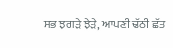ਸਭ ਝਗੜੇ ਝੇੜੇ, ਆਪਣੀ ਢੱਠੀ ਛੱਤ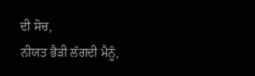ਦੀ ਸੋਚ,
ਨੀਯਤ ਭੈੜੀ ਲੱਗਦੀ ਮੈਨੂੰ,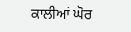ਕਾਲੀਆਂ ਘੋਰ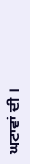ਘਟਾਵਾਂ ਦੀ ।